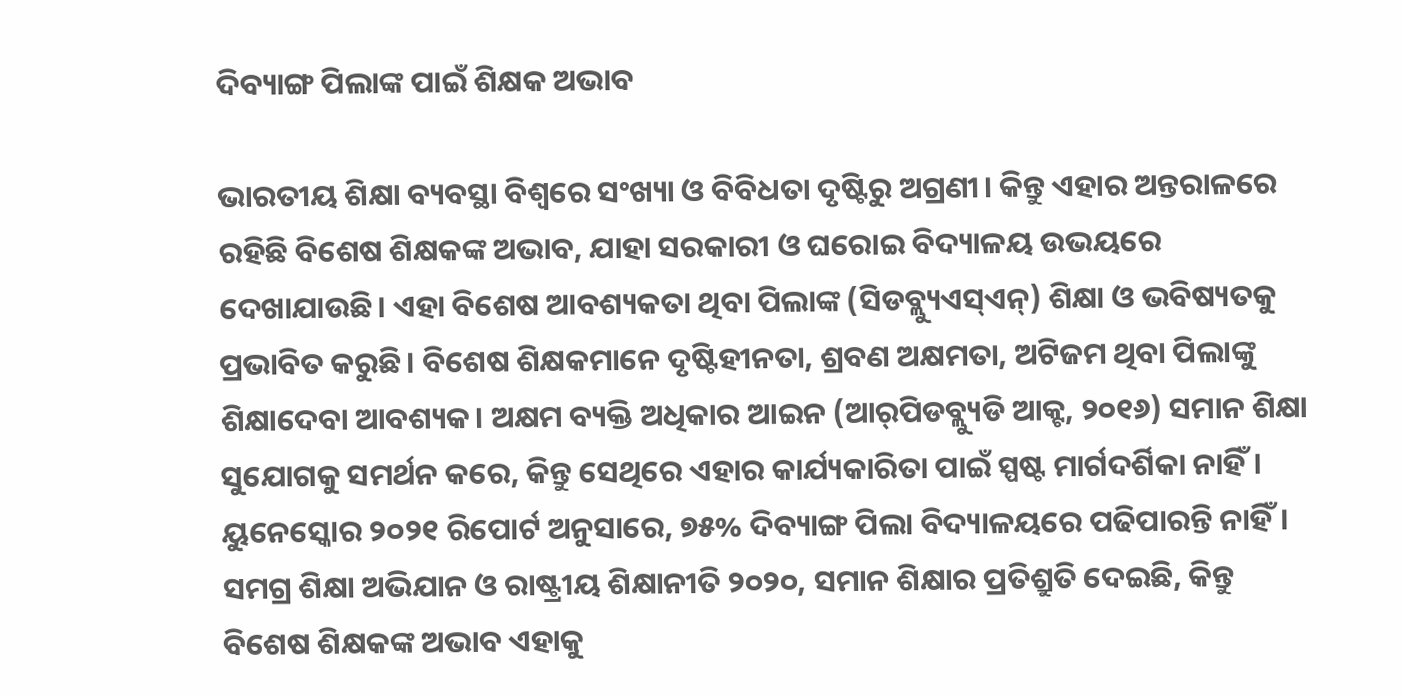ଦିବ୍ୟାଙ୍ଗ ପିଲାଙ୍କ ପାଇଁ ଶିକ୍ଷକ ଅଭାବ

ଭାରତୀୟ ଶିକ୍ଷା ବ୍ୟବସ୍ଥା ବିଶ୍ୱରେ ସଂଖ୍ୟା ଓ ବିବିଧତା ଦୃଷ୍ଟିରୁ ଅଗ୍ରଣୀ। କିନ୍ତୁ ଏହାର ଅନ୍ତରାଳରେ ରହିଛି ବିଶେଷ ଶିକ୍ଷକଙ୍କ ଅଭାବ, ଯାହା ସରକାରୀ ଓ ଘରୋଇ ବିଦ୍ୟାଳୟ ଉଭୟରେ ଦେଖାଯାଉଛି। ଏହା ବିଶେଷ ଆବଶ୍ୟକତା ଥିବା ପିଲାଙ୍କ (ସିଡବ୍ଲ୍ୟୁଏସ୍‌ଏନ୍‌) ଶିକ୍ଷା ଓ ଭବିଷ୍ୟତକୁ ପ୍ରଭାବିତ କରୁଛି। ବିଶେଷ ଶିକ୍ଷକମାନେ ଦୃଷ୍ଟିହୀନତା, ଶ୍ରବଣ ଅକ୍ଷମତା, ଅଟିଜମ ଥିବା ପିଲାଙ୍କୁ ଶିକ୍ଷାଦେବା ଆବଶ୍ୟକ। ଅକ୍ଷମ ବ୍ୟକ୍ତି ଅଧିକାର ଆଇନ (ଆର୍‌ପିଡବ୍ଲ୍ୟୁଡି ଆକ୍ଟ, ୨୦୧୬) ସମାନ ଶିକ୍ଷା ସୁଯୋଗକୁ ସମର୍ଥନ କରେ, କିନ୍ତୁ ସେଥିରେ ଏହାର କାର୍ଯ୍ୟକାରିତା ପାଇଁ ସ୍ପଷ୍ଟ ମାର୍ଗଦର୍ଶିକା ନାହିଁ। ୟୁନେସ୍କୋର ୨୦୨୧ ରିପୋର୍ଟ ଅନୁସାରେ, ୭୫% ଦିବ୍ୟାଙ୍ଗ ପିଲା ବିଦ୍ୟାଳୟରେ ପଢିପାରନ୍ତି ନାହିଁ। ସମଗ୍ର ଶିକ୍ଷା ଅଭିଯାନ ଓ ରାଷ୍ଟ୍ରୀୟ ଶିକ୍ଷାନୀତି ୨୦୨୦, ସମାନ ଶିକ୍ଷାର ପ୍ରତିଶ୍ରୁତି ଦେଇଛି, କିନ୍ତୁ ବିଶେଷ ଶିକ୍ଷକଙ୍କ ଅଭାବ ଏହାକୁ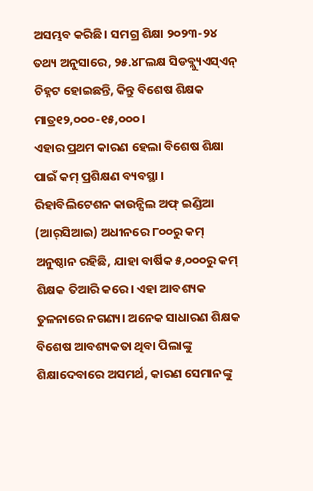ଅସମ୍ଭବ କରିଛି। ସମଗ୍ର ଶିକ୍ଷା ୨୦୨୩-୨୪ ତଥ୍ୟ ଅନୁସାରେ, ୨୫.୪୮ଲକ୍ଷ ସିଡବ୍ଲ୍ୟୁଏସ୍‌ଏନ୍‌ ଚିହ୍ନଟ ହୋଇଛନ୍ତି, କିନ୍ତୁ ବିଶେଷ ଶିକ୍ଷକ ମାତ୍ର୧୨,୦୦୦-୧୫,୦୦୦।
ଏହାର ପ୍ରଥମ କାରଣ ହେଲା ବିଶେଷ ଶିକ୍ଷା ପାଇଁ କମ୍‌ ପ୍ରଶିକ୍ଷଣ ବ୍ୟବସ୍ଥା । ରିହାବିଲିଟେଶନ କାଉନ୍ସିଲ ଅଫ୍‌ ଇଣ୍ଡିଆ (ଆର୍‌ସିଆଇ) ଅଧୀନରେ ୮୦୦ରୁ କମ୍‌ ଅନୁଷ୍ଠାନ ରହିଛି, ଯାହା ବାର୍ଷିକ ୫,୦୦୦ରୁ କମ୍‌ ଶିକ୍ଷକ ତିଆରି କରେ। ଏହା ଆବଶ୍ୟକ ତୁଳନାରେ ନଗଣ୍ୟ। ଅନେକ ସାଧାରଣ ଶିକ୍ଷକ ବିଶେଷ ଆବଶ୍ୟକତା ଥିବା ପିଲାଙ୍କୁ ଶିକ୍ଷାଦେବାରେ ଅସମର୍ଥ, କାରଣ ସେମାନଙ୍କୁ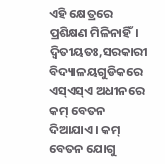ଏହି କ୍ଷେତ୍ରରେ ପ୍ରଶିକ୍ଷଣ ମିଳିନାହିଁ। ଦ୍ବିତୀୟତଃ,ସରକାରୀ ବିଦ୍ୟାଳୟଗୁଡିକରେ ଏସ୍‌ଏସ୍‌ଏ ଅଧୀନରେ କମ୍‌ ବେତନ ଦିଆଯାଏ। କମ୍‌ ବେତନ ଯୋଗୁ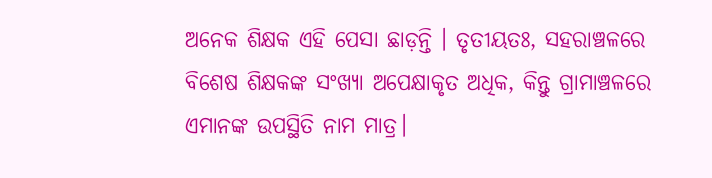ଅନେକ ଶିକ୍ଷକ ଏହି ପେସା ଛାଡ଼ନ୍ତି । ତୃତୀୟତଃ, ସହରାଞ୍ଚଳରେ ବିଶେଷ ଶିକ୍ଷକଙ୍କ ସଂଖ୍ୟା ଅପେକ୍ଷାକୃତ ଅଧିକ, କିନ୍ତୁ ଗ୍ରାମାଞ୍ଚଳରେ ଏମାନଙ୍କ ଉପସ୍ଥିତି ନାମ ମାତ୍ର।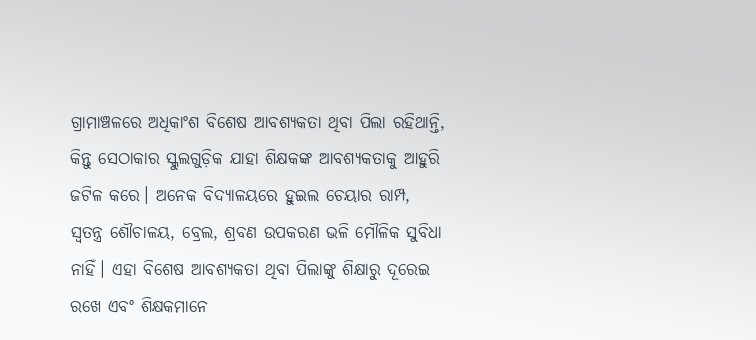ଗ୍ରାମାଞ୍ଚଳରେ ଅଧିକାଂଶ ବିଶେଷ ଆବଶ୍ୟକତା ଥିବା ପିଲା ରହିଥାନ୍ତି, କିନ୍ତୁ ସେଠାକାର ସ୍କୁଲଗୁଡ଼ିକ ଯାହା ଶିକ୍ଷକଙ୍କ ଆବଶ୍ୟକତାକୁ ଆହୁରି ଜଟିଳ କରେ। ଅନେକ ବିଦ୍ୟାଳୟରେ ହୁଇଲ ଚେୟାର ରାମ୍ପ, ସ୍ବତନ୍ତ୍ର ଶୌଚାଳୟ, ବ୍ରେଲ, ଶ୍ରବଣ ଉପକରଣ ଭଳି ମୌଳିକ ସୁବିଧା ନାହିଁ। ଏହା ବିଶେଷ ଆବଶ୍ୟକତା ଥିବା ପିଲାଙ୍କୁ ଶିକ୍ଷାରୁ ଦୂରେଇ ରଖେ ଏବଂ ଶିକ୍ଷକମାନେ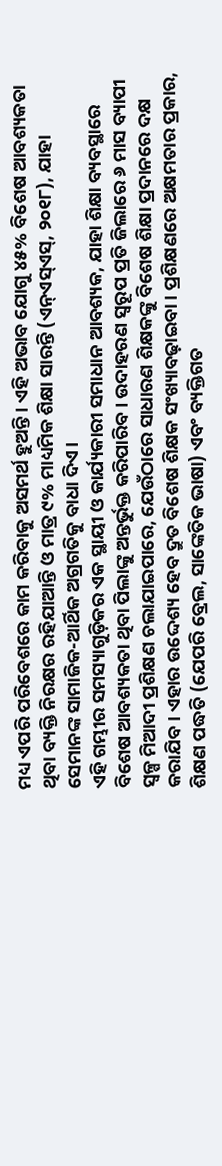ମଧ୍ୟ ଏପରି ପରିବେଶରେ କାମ କରିବାକୁ ଅସମର୍ଥ ହୁଅନ୍ତି। ଏହି ଅଭାବ ଯୋଗୁ ୪୫% ବିଶେଷ ଆବଶ୍ୟକତା ଥିବା ବ୍ୟକ୍ତି ନିରକ୍ଷର ରହିଯାଆନ୍ତି ଓ ମାତ୍ର ୯% ମାଧ୍ୟମିକ ଶିକ୍ଷା ସାରନ୍ତି (ଏନ୍‌ଏସ୍‌ଏସ୍‌, ୨୦୧୮), ଯାହା ସେମାନଙ୍କ ସାମାଜିକ-ଆର୍ଥିକ ଅଗ୍ରଗତିକୁ ବାଧା ଦିଏ।
ଏହି ଗମ୍ଭୀର ସମସ୍ୟାଗୁଡ଼ିକର ଏକ ସ୍ଥାୟୀ ଓ କାର୍ଯ୍ୟକାରୀ ସମାଧାନ ଆବଶ୍ୟକ, ଯାହା ଶିକ୍ଷା ବ୍ୟବସ୍ଥାରେ ବିଶେଷ ଆବଶ୍ୟକତା ଥିବା ପିଲାଙ୍କୁ ଅନ୍ତର୍ଭୁକ୍ତ କରିପାରିବ। ଉଦାହରଣ ସ୍ବରୂପ ପ୍ରତି ଜିଲାରେ ୬ ମାସ ବ୍ୟାପୀ ସ୍ବଳ୍ପ ମିଆଦୀ ପ୍ରଶିକ୍ଷଣ ଚଲାଯାଇପାରେ, ଯେଉଁଠାରେ ସାଧାରଣ ଶିକ୍ଷକଙ୍କୁ ବିଶେଷ ଶିକ୍ଷା ପ୍ରଦାନରେ ଦକ୍ଷ କରାଯିବ। ଏହାର ଉଦ୍ଦେଶ୍ୟ ହେବ ଦ୍ରୁତ ବିଶେଷ ଶିକ୍ଷକ ସଂଖ୍ୟାବଢ଼ାଇବା। ପ୍ରଶିକ୍ଷଣରେ ଅକ୍ଷମତାର ପ୍ରକାର, ଶିକ୍ଷଣ ପଦ୍ଧତି (ଯେପରି ବ୍ରେଲ, ସାଙ୍କେତିକ ଭାଷା) ଏବଂ ବ୍ୟକ୍ତିଗତ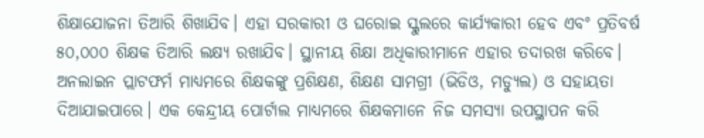ଶିକ୍ଷାଯୋଜନା ତିଆରି ଶିଖାଯିବ। ଏହା ସରକାରୀ ଓ ଘରୋଇ ସ୍କୁଲରେ କାର୍ଯ୍ୟକାରୀ ହେବ ଏବଂ ପ୍ରତିବର୍ଷ ୫୦,୦୦୦ ଶିକ୍ଷକ ତିଆରି ଲକ୍ଷ୍ୟ ରଖାଯିବ। ସ୍ଥାନୀୟ ଶିକ୍ଷା ଅଧିକାରୀମାନେ ଏହାର ତଦାରଖ କରିବେ। ଅନଲାଇନ ପ୍ଲାଟଫର୍ମ ମାଧ୍ୟମରେ ଶିକ୍ଷକଙ୍କୁ ପ୍ରଶିକ୍ଷଣ, ଶିକ୍ଷଣ ସାମଗ୍ରୀ (ଭିଡିଓ, ମଡ୍ୟୁଲ) ଓ ସହାୟତା ଦିଆଯାଇପାରେ। ଏକ କେନ୍ଦ୍ରୀୟ ପୋର୍ଟାଲ ମାଧ୍ୟମରେ ଶିକ୍ଷକମାନେ ନିଜ ସମସ୍ୟା ଉପସ୍ଥାପନ କରି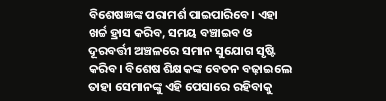ବିଶେଷଜ୍ଞଙ୍କ ପରାମର୍ଶ ପାଇପାରିବେ। ଏହା ଖର୍ଚ୍ଚ ହ୍ରାସ କରିବ, ସମୟ ବଞ୍ଚାଇବ ଓ ଦୂରବର୍ତ୍ତୀ ଅଞ୍ଚଳରେ ସମାନ ସୁଯୋଗ ସୃଷ୍ଟି କରିବ। ବିଶେଷ ଶିକ୍ଷକଙ୍କ ବେତନ ବଢ଼ାଇଲେ ତାହା ସେମାନଙ୍କୁ ଏହି ପେସାରେ ରହିବାକୁ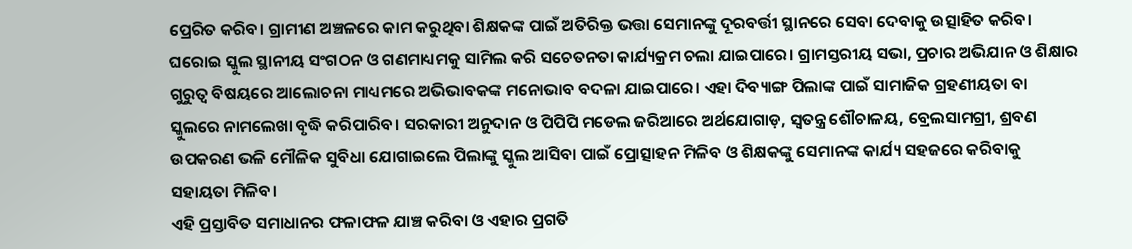ପ୍ରେରିତ କରିବ। ଗ୍ରାମୀଣ ଅଞ୍ଚଳରେ କାମ କରୁଥିବା ଶିକ୍ଷକଙ୍କ ପାଇଁ ଅତିରିକ୍ତ ଭତ୍ତା ସେମାନଙ୍କୁ ଦୂରବର୍ତ୍ତୀ ସ୍ଥାନରେ ସେବା ଦେବାକୁ ଉତ୍ସାହିତ କରିବ। ଘରୋଇ ସ୍କୁଲ ସ୍ଥାନୀୟ ସଂଗଠନ ଓ ଗଣମାଧ୍ୟମକୁ ସାମିଲ କରି ସଚେତନତା କାର୍ଯ୍ୟକ୍ରମ ଚଲା ଯାଇପାରେ। ଗ୍ରାମସ୍ତରୀୟ ସଭା, ପ୍ରଚାର ଅଭିଯାନ ଓ ଶିକ୍ଷାର ଗୁରୁତ୍ୱ ବିଷୟରେ ଆଲୋଚନା ମାଧ୍ୟମରେ ଅଭିଭାବକଙ୍କ ମନୋଭାବ ବଦଳା ଯାଇପାରେ। ଏହା ଦିବ୍ୟାଙ୍ଗ ପିଲାଙ୍କ ପାଇଁ ସାମାଜିକ ଗ୍ରହଣୀୟତା ବା ସ୍କୁଲରେ ନାମଲେଖା ବୃଦ୍ଧି କରିପାରିବ। ସରକାରୀ ଅନୁଦାନ ଓ ପିପିପି ମଡେଲ ଜରିଆରେ ଅର୍ଥଯୋଗାଡ଼, ସ୍ବତନ୍ତ୍ର ଶୌଚାଳୟ, ବ୍ରେଲସାମଗ୍ରୀ, ଶ୍ରବଣ ଉପକରଣ ଭଳି ମୌଳିକ ସୁବିଧା ଯୋଗାଇଲେ ପିଲାଙ୍କୁ ସ୍କୁଲ ଆସିବା ପାଇଁ ପ୍ରୋତ୍ସାହନ ମିଳିବ ଓ ଶିକ୍ଷକଙ୍କୁ ସେମାନଙ୍କ କାର୍ଯ୍ୟ ସହଜରେ କରିବାକୁ ସହାୟତା ମିଳିବ।
ଏହି ପ୍ରସ୍ତାବିତ ସମାଧାନର ଫଳାଫଳ ଯାଞ୍ଚ କରିବା ଓ ଏହାର ପ୍ରଗତି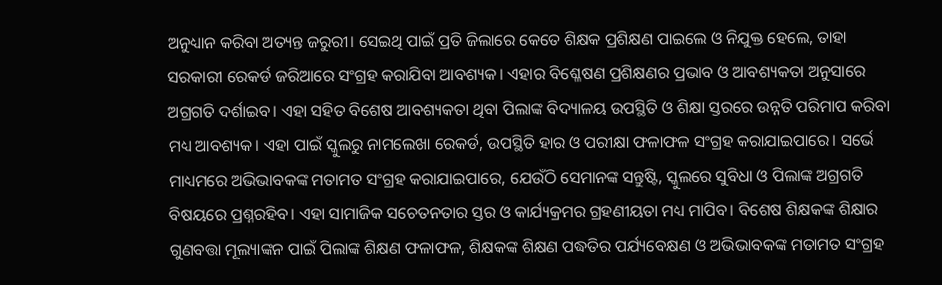ଅନୁଧ୍ୟାନ କରିବା ଅତ୍ୟନ୍ତ ଜରୁରୀ। ସେଇଥି ପାଇଁ ପ୍ରତି ଜିଲାରେ କେତେ ଶିକ୍ଷକ ପ୍ରଶିକ୍ଷଣ ପାଇଲେ ଓ ନିଯୁକ୍ତ ହେଲେ, ତାହା ସରକାରୀ ରେକର୍ଡ ଜରିଆରେ ସଂଗ୍ରହ କରାଯିବା ଆବଶ୍ୟକ। ଏହାର ବିଶ୍ଳେଷଣ ପ୍ରଶିକ୍ଷଣର ପ୍ରଭାବ ଓ ଆବଶ୍ୟକତା ଅନୁସାରେ ଅଗ୍ରଗତି ଦର୍ଶାଇବ। ଏହା ସହିତ ବିଶେଷ ଆବଶ୍ୟକତା ଥିବା ପିଲାଙ୍କ ବିଦ୍ୟାଳୟ ଉପସ୍ଥିତି ଓ ଶିକ୍ଷା ସ୍ତରରେ ଉନ୍ନତି ପରିମାପ କରିବା ମଧ୍ୟ ଆବଶ୍ୟକ। ଏହା ପାଇଁ ସ୍କୁଲରୁ ନାମଲେଖା ରେକର୍ଡ, ଉପସ୍ଥିତି ହାର ଓ ପରୀକ୍ଷା ଫଳାଫଳ ସଂଗ୍ରହ କରାଯାଇପାରେ। ସର୍ଭେ ମାଧ୍ୟମରେ ଅଭିଭାବକଙ୍କ ମତାମତ ସଂଗ୍ରହ କରାଯାଇପାରେ, ଯେଉଁଠି ସେମାନଙ୍କ ସନ୍ତୁଷ୍ଟି, ସ୍କୁଲରେ ସୁବିଧା ଓ ପିଲାଙ୍କ ଅଗ୍ରଗତି ବିଷୟରେ ପ୍ରଶ୍ନରହିବ। ଏହା ସାମାଜିକ ସଚେତନତାର ସ୍ତର ଓ କାର୍ଯ୍ୟକ୍ରମର ଗ୍ରହଣୀୟତା ମଧ୍ୟ ମାପିବ। ବିଶେଷ ଶିକ୍ଷକଙ୍କ ଶିକ୍ଷାର ଗୁଣବତ୍ତା ମୂଲ୍ୟାଙ୍କନ ପାଇଁ ପିଲାଙ୍କ ଶିକ୍ଷଣ ଫଳାଫଳ, ଶିକ୍ଷକଙ୍କ ଶିକ୍ଷଣ ପଦ୍ଧତିର ପର୍ଯ୍ୟବେକ୍ଷଣ ଓ ଅଭିଭାବକଙ୍କ ମତାମତ ସଂଗ୍ରହ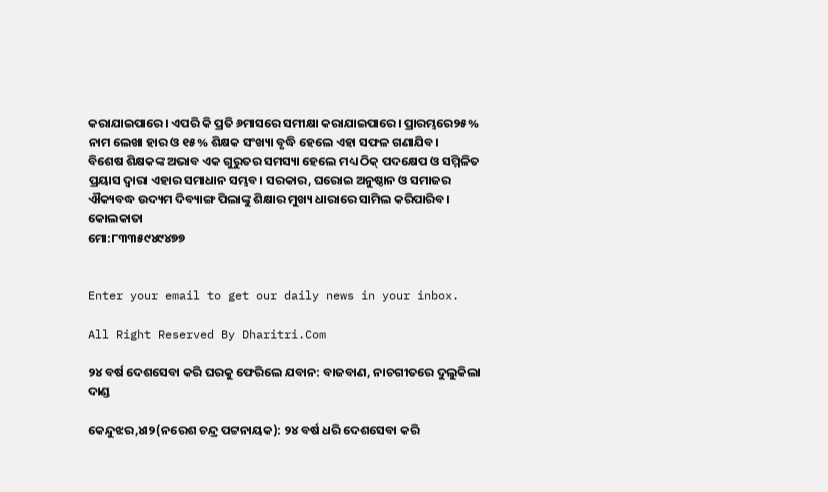କରାଯାଇପାରେ। ଏପରି କି ପ୍ରତି ୬ମାସରେ ସମୀକ୍ଷା କରାଯାଇପାରେ। ପ୍ରାରମ୍ଭରେ୨୫% ନାମ ଲେଖା ହାର ଓ ୧୫% ଶିକ୍ଷକ ସଂଖ୍ୟା ବୃଦ୍ଧି ହେଲେ ଏହା ସଫଳ ଗଣାଯିବ।
ବିଶେଷ ଶିକ୍ଷକଙ୍କ ଅଭାବ ଏକ ଗୁରୁତର ସମସ୍ୟା ହେଲେ ମଧ୍ୟ ଠିକ୍‌ ପଦକ୍ଷେପ ଓ ସମ୍ମିଳିତ ପ୍ରୟାସ ଦ୍ୱାରା ଏହାର ସମାଧାନ ସମ୍ଭବ। ସରକାର, ଘରୋଇ ଅନୁଷ୍ଠାନ ଓ ସମାଜର ଐକ୍ୟବଦ୍ଧ ଉଦ୍ୟମ ଦିବ୍ୟାଙ୍ଗ ପିଲାଙ୍କୁ ଶିକ୍ଷାର ମୁଖ୍ୟ ଧାରାରେ ସାମିଲ କରିପାରିବ।
କୋଲକାତା
ମୋ:୮୩୩୫୯୪୯୪୭୭


Enter your email to get our daily news in your inbox.

All Right Reserved By Dharitri.Com

୨୪ ବର୍ଷ ଦେଶସେବା କରି ଘରକୁ ଫେରିଲେ ଯବାନ: ବାଜବାଣ, ନାଚଗୀତରେ ଦୁଲୁକିଲା ଦାଣ୍ଡ

କେନ୍ଦୁଝର,୪ା୨(ନରେଶ ଚନ୍ଦ୍ର ପଟ୍ଟନାୟକ): ୨୪ ବର୍ଷ ଧରି ଦେଶସେବା କରି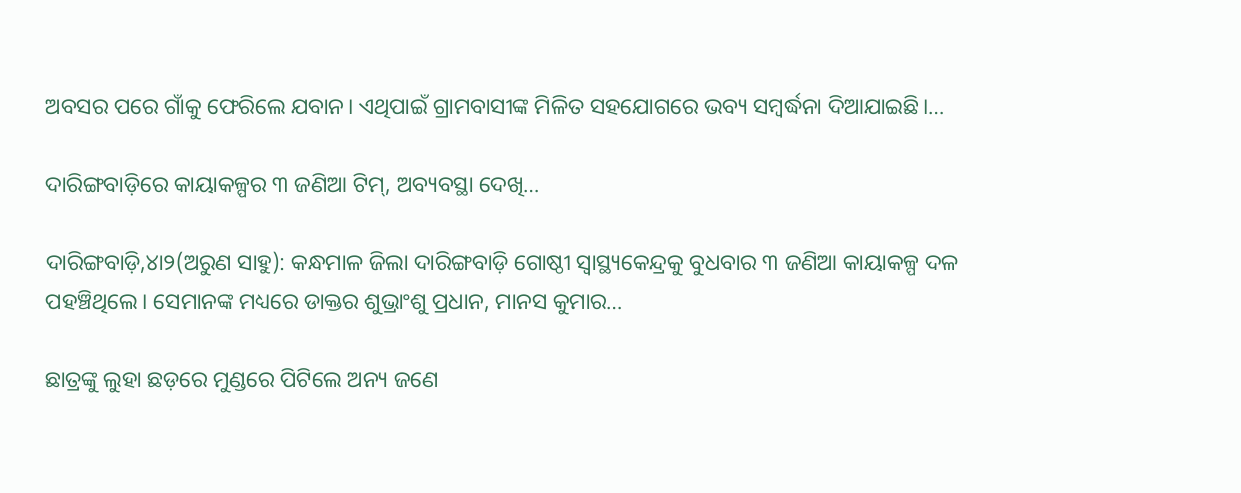ଅବସର ପରେ ଗାଁକୁ ଫେରିଲେ ଯବାନ। ଏଥିପାଇଁ ଗ୍ରାମବାସୀଙ୍କ ମିଳିତ ସହଯୋଗରେ ଭବ୍ୟ ସମ୍ବର୍ଦ୍ଧନା ଦିଆଯାଇଛି।…

ଦାରିଙ୍ଗବାଡ଼ିରେ କାୟାକଳ୍ପର ୩ ଜଣିଆ ଟିମ୍‌, ଅବ୍ୟବସ୍ଥା ଦେଖି…

ଦାରିଙ୍ଗବାଡ଼ି,୪ା୨(ଅରୁଣ ସାହୁ): କନ୍ଧମାଳ ଜିଲା ଦାରିଙ୍ଗବାଡ଼ି ଗୋଷ୍ଠୀ ସ୍ବାସ୍ଥ୍ୟକେନ୍ଦ୍ରକୁ ବୁଧବାର ୩ ଜଣିଆ କାୟାକଳ୍ପ ଦଳ ପହଞ୍ଚିଥିଲେ। ସେମାନଙ୍କ ମଧ୍ୟରେ ଡାକ୍ତର ଶୁଭ୍ରାଂଶୁ ପ୍ରଧାନ, ମାନସ କୁମାର…

ଛାତ୍ରଙ୍କୁ ଲୁହା ଛଡ଼ରେ ମୁଣ୍ଡରେ ପିଟିଲେ ଅନ୍ୟ ଜଣେ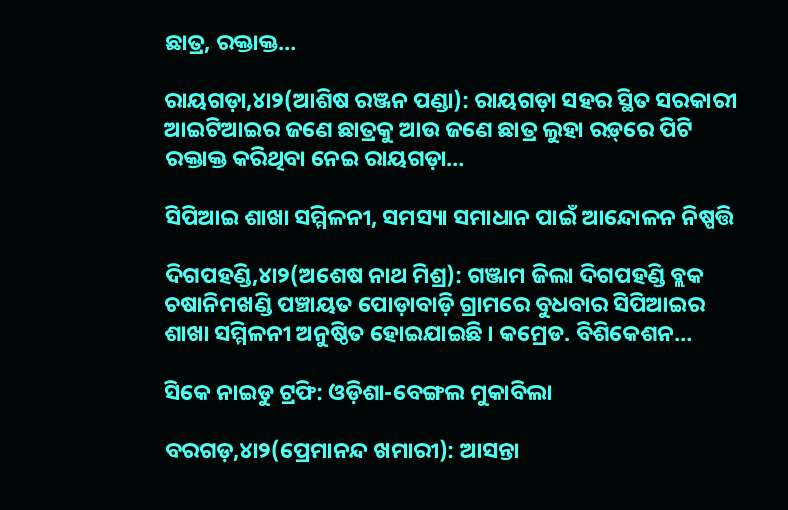ଛାତ୍ର, ରକ୍ତାକ୍ତ…

ରାୟଗଡ଼ା,୪ା୨(ଆଶିଷ ରଞ୍ଜନ ପଣ୍ଡା): ରାୟଗଡ଼ା ସହର ସ୍ଥିତ ସରକାରୀ ଆଇଟିଆଇର ଜଣେ ଛାତ୍ରକୁ ଆଉ ଜଣେ ଛାତ୍ର ଲୁହା ରଡ଼୍‌ରେ ପିଟି ରକ୍ତାକ୍ତ କରିଥିବା ନେଇ ରାୟଗଡ଼ା…

ସିପିଆଇ ଶାଖା ସମ୍ମିଳନୀ, ସମସ୍ୟା ସମାଧାନ ପାଇଁ ଆନ୍ଦୋଳନ ନିଷ୍ପତ୍ତି

ଦିଗପହଣ୍ଡି,୪ା୨(ଅଶେଷ ନାଥ ମିଶ୍ର): ଗଞ୍ଜାମ ଜିଲା ଦିଗପହଣ୍ଡି ବ୍ଲକ ଚଷାନିମଖଣ୍ଡି ପଞ୍ଚାୟତ ପୋଡ଼ାବାଡ଼ି ଗ୍ରାମରେ ବୁଧବାର ସିପିଆଇର ଶାଖା ସମ୍ମିଳନୀ ଅନୁଷ୍ଠିତ ହୋଇଯାଇଛି । କମ୍ରେଡ. ବିଶିକେଶନ…

ସିକେ ନାଇଡୁ ଟ୍ରଫି: ଓଡ଼ିଶା-ବେଙ୍ଗଲ ମୁକାବିଲା

ବରଗଡ଼,୪ା୨(ପ୍ରେମାନନ୍ଦ ଖମାରୀ): ଆସନ୍ତା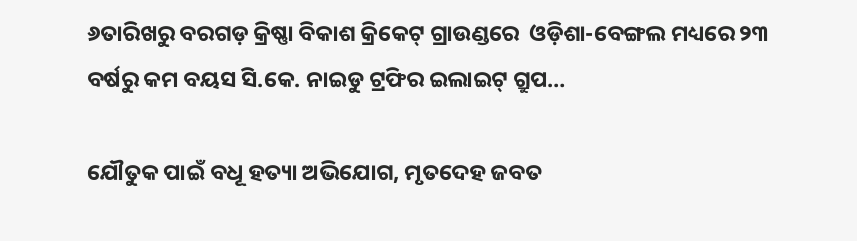୬ତାରିଖରୁ ବରଗଡ଼ କ୍ରିଷ୍ଣା ବିକାଶ କ୍ରିକେଟ୍‌ ଗ୍ରାଉଣ୍ଡରେ  ଓଡ଼ିଶା-ବେଙ୍ଗଲ ମଧ୍ୟରେ ୨୩ ବର୍ଷରୁ କମ ବୟସ ସି.କେ. ନାଇଡୁ ଟ୍ରଫିର ଇଲାଇଟ୍‌ ଗ୍ରୁପ…

ଯୌତୁକ ପାଇଁ ବଧୂ ହତ୍ୟା ଅଭିଯୋଗ, ମୃତଦେହ ଜବତ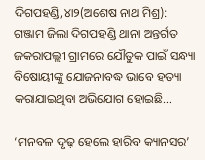ଦିଗପହଣ୍ଡି,୪ା୨(ଅଶେଷ ନାଥ ମିଶ୍ର): ଗଞ୍ଜାମ ଜିଲା ଦିଗପହଣ୍ଡି ଥାନା ଅନ୍ତର୍ଗତ ଜକରାପଲ୍ଲୀ ଗ୍ରାମରେ ଯୌତୁକ ପାଇଁ ସନ୍ଧ୍ୟା ବିଷୋୟୀଙ୍କୁ ଯୋଜନାବଦ୍ଧ ଭାବେ ହତ୍ୟା କରାଯାଇଥିବା ଅଭିଯୋଗ ହୋଇଛି…

‘ମନବଳ ଦୃଢ଼ ହେଲେ ହାରିବ କ୍ୟାନସର’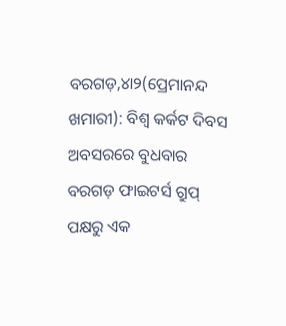ବରଗଡ଼,୪ା୨(ପ୍ରେମାନନ୍ଦ ଖମାରୀ): ବିଶ୍ୱ କର୍କଟ ଦିବସ ଅବସରରେ ବୁଧବାର ବରଗଡ଼ ଫାଇଟର୍ସ ଗ୍ରୁପ୍‌ ପକ୍ଷରୁ ଏକ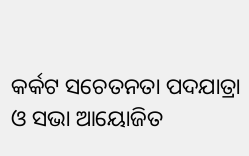କର୍କଟ ସଚେତନତା ପଦଯାତ୍ରା ଓ ସଭା ଆୟୋଜିତ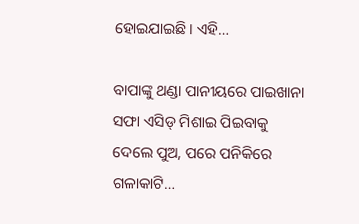ହୋଇଯାଇଛି। ଏହି…

ବାପାଙ୍କୁ ଥଣ୍ଡା ପାନୀୟରେ ପାଇଖାନା ସଫା ଏସିଡ୍‌ ମିଶାଇ ପିଇବାକୁ ଦେଲେ ପୁଅ, ପରେ ପନିକିରେ ଗଳାକାଟି…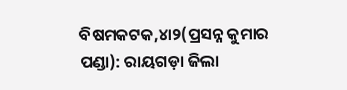ବିଷମକଟକ,୪ା୨(ପ୍ରସନ୍ନ କୁମାର ପଣ୍ଡା): ରାୟଗଡ଼ା ଜିଲା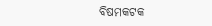ବିଷମକଟକ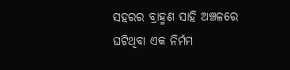ସହରର ବ୍ରାହ୍ମଣ ସାହି ଅଞ୍ଚଳରେ ଘଟିଥିବା ଏକ ନିର୍ମମ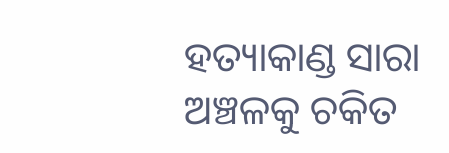ହତ୍ୟାକାଣ୍ଡ ସାରା ଅଞ୍ଚଳକୁ ଚକିତ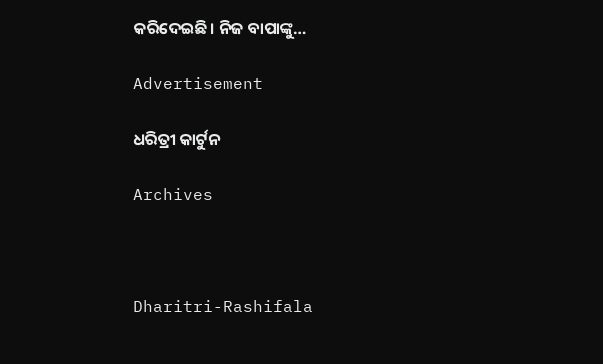କରିଦେଇଛି। ନିଜ ବାପାଙ୍କୁ…

Advertisement

ଧରିତ୍ରୀ କାର୍ଟୁନ

Archives



Dharitri-Rashifala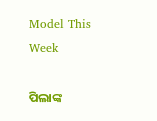Model This Week

ପିଲାଙ୍କ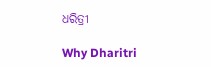ଧରିତ୍ରୀ

Why Dharitri